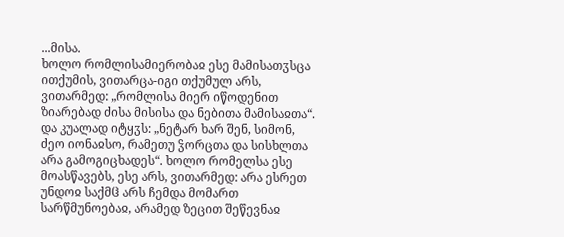...მისა.
ხოლო რომლისამიერობაჲ ესე მამისათჳსცა ითქუმის, ვითარცა-იგი თქუმულ არს, ვითარმედ: „რომლისა მიერ იწოდენით ზიარებად ძისა მისისა და ნებითა მამისაჲთა“. და კუალად იტყჳს: „ნეტარ ხარ შენ, სიმონ, ძეო იონაჲსო, რამეთუ ჴორცთა და სისხლთა არა გამოგიცხადეს“. ხოლო რომელსა ესე მოასწავებს, ესე არს, ვითარმედ: არა ესრეთ უნდოჲ საქმჱ არს ჩემდა მომართ სარწმუნოებაჲ, არამედ ზეცით შეწევნაჲ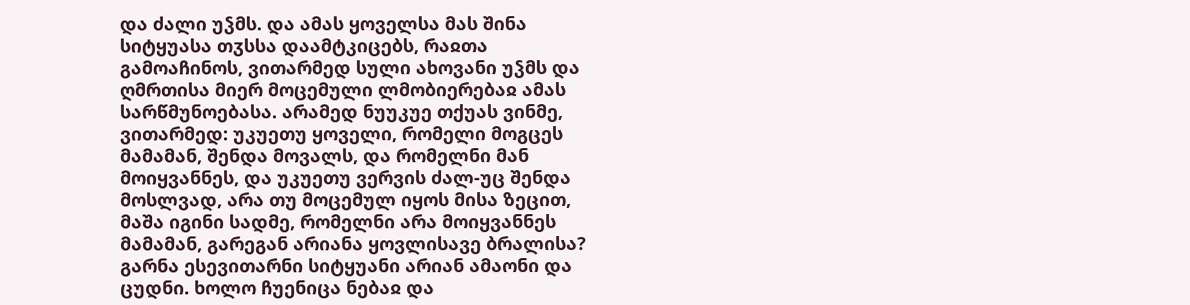და ძალი უჴმს. და ამას ყოველსა მას შინა სიტყუასა თჳსსა დაამტკიცებს, რაჲთა გამოაჩინოს, ვითარმედ სული ახოვანი უჴმს და ღმრთისა მიერ მოცემული ლმობიერებაჲ ამას სარწმუნოებასა. არამედ ნუუკუე თქუას ვინმე, ვითარმედ: უკუეთუ ყოველი, რომელი მოგცეს მამამან, შენდა მოვალს, და რომელნი მან მოიყვანნეს, და უკუეთუ ვერვის ძალ-უც შენდა მოსლვად, არა თუ მოცემულ იყოს მისა ზეცით, მაშა იგინი სადმე, რომელნი არა მოიყვანნეს მამამან, გარეგან არიანა ყოვლისავე ბრალისა? გარნა ესევითარნი სიტყუანი არიან ამაონი და ცუდნი. ხოლო ჩუენიცა ნებაჲ და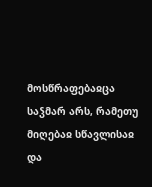მოსწრაფებაჲცა საჴმარ არს, რამეთუ მიღებაჲ სწავლისაჲ და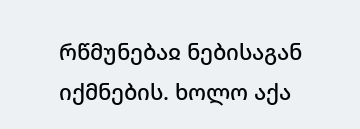რწმუნებაჲ ნებისაგან იქმნების. ხოლო აქა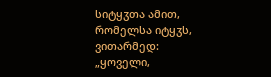სიტყჳთა ამით, რომელსა იტყჳს, ვითარმედ: „ყოველი,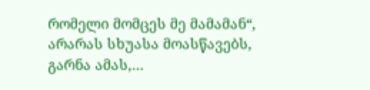რომელი მომცეს მე მამამან“, არარას სხუასა მოასწავებს, გარნა ამას,...